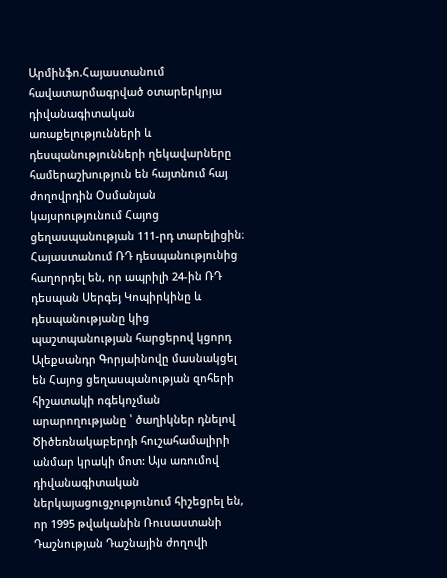Արմինֆո.Հայաստանում հավատարմագրված օտարերկրյա դիվանագիտական առաքելությունների և դեսպանությունների ղեկավարները համերաշխություն են հայտնում հայ ժողովրդին Օսմանյան կայսրությունում Հայոց ցեղասպանության 111-րդ տարելիցին։
Հայաստանում ՌԴ դեսպանությունից հաղորդել են, որ ապրիլի 24-ին ՌԴ դեսպան Սերգեյ Կոպիրկինը և դեսպանությանը կից պաշտպանության հարցերով կցորդ Ալեքսանդր Գորյաինովը մասնակցել են Հայոց ցեղասպանության զոհերի հիշատակի ոգեկոչման արարողությանը ՝ ծաղիկներ դնելով Ծիծեռնակաբերդի հուշահամալիրի անմար կրակի մոտ: Այս առումով դիվանագիտական ներկայացուցչությունում հիշեցրել են, որ 1995 թվականին Ռուսաստանի Դաշնության Դաշնային ժողովի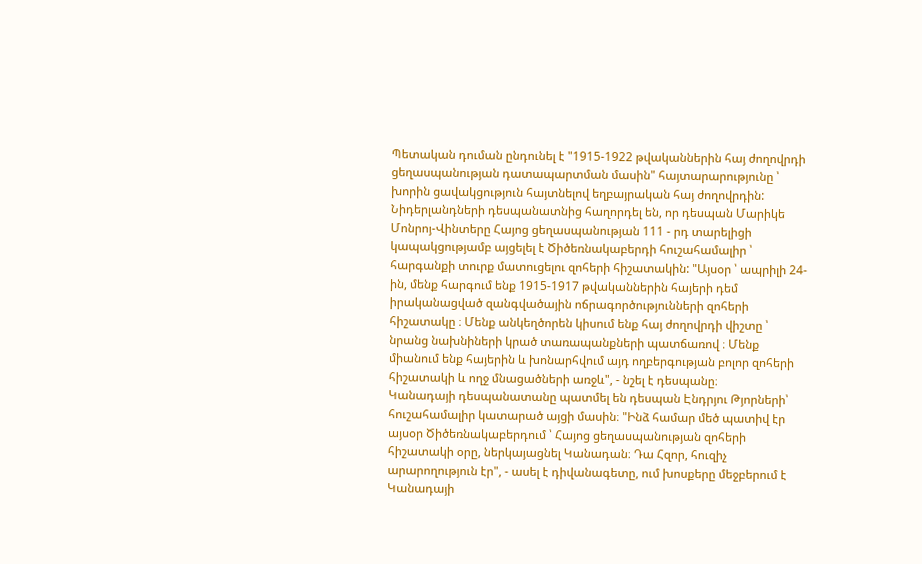Պետական դուման ընդունել է "1915-1922 թվականներին հայ ժողովրդի ցեղասպանության դատապարտման մասին" հայտարարությունը ՝ խորին ցավակցություն հայտնելով եղբայրական հայ ժողովրդին:
Նիդերլանդների դեսպանատնից հաղորդել են, որ դեսպան Մարիկե Մոնրոյ-Վինտերը Հայոց ցեղասպանության 111 - րդ տարելիցի կապակցությամբ այցելել է Ծիծեռնակաբերդի հուշահամալիր ՝ հարգանքի տուրք մատուցելու զոհերի հիշատակին: "Այսօր ՝ ապրիլի 24-ին, մենք հարգում ենք 1915-1917 թվականներին հայերի դեմ իրականացված զանգվածային ոճրագործությունների զոհերի հիշատակը ։ Մենք անկեղծորեն կիսում ենք հայ ժողովրդի վիշտը ՝ նրանց նախնիների կրած տառապանքների պատճառով ։ Մենք միանում ենք հայերին և խոնարհվում այդ ողբերգության բոլոր զոհերի հիշատակի և ողջ մնացածների առջև", - նշել է դեսպանը։
Կանադայի դեսպանատանը պատմել են դեսպան Էնդրյու Թյորների՝ հուշահամալիր կատարած այցի մասին։ "Ինձ համար մեծ պատիվ էր այսօր Ծիծեռնակաբերդում ՝ Հայոց ցեղասպանության զոհերի հիշատակի օրը, ներկայացնել Կանադան։ Դա Հզոր, հուզիչ արարողություն էր", - ասել է դիվանագետը, ում խոսքերը մեջբերում է Կանադայի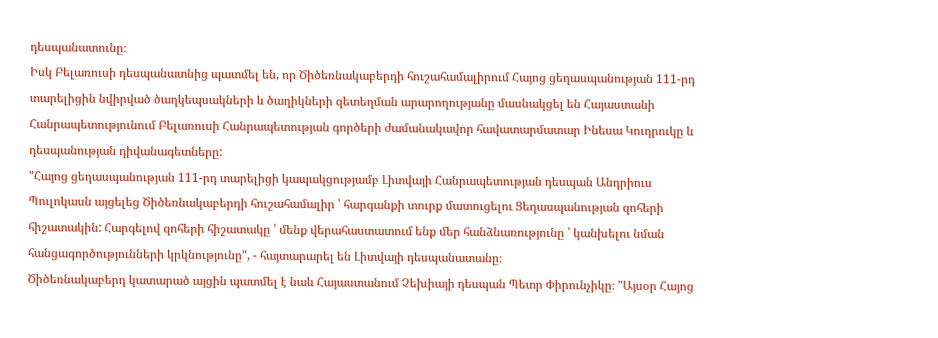դեսպանատունը։
Իսկ Բելառուսի դեսպանատնից պատմել են, որ Ծիծեռնակաբերդի հուշահամալիրում Հայոց ցեղասպանության 111-րդ տարելիցին նվիրված ծաղկեպսակների և ծաղիկների զետեղման արարողությանը մասնակցել են Հայաստանի Հանրապետությունում Բելառուսի Հանրապետության գործերի ժամանակավոր հավատարմատար Ինեսա Կուդրուկը և դեսպանության դիվանագետները:
"Հայոց ցեղասպանության 111-րդ տարելիցի կապակցությամբ Լիտվայի Հանրապետության դեսպան Անդրիուս Պուլոկասն այցելեց Ծիծեռնակաբերդի հուշահամալիր ՝ հարգանքի տուրք մատուցելու Ցեղասպանության զոհերի հիշատակին: Հարգելով զոհերի հիշատակը ՝ մենք վերահաստատում ենք մեր հանձնառությունը ՝ կանխելու նման հանցագործությունների կրկնությունը", - հայտարարել են Լիտվայի դեսպանատանը։
Ծիծեռնակաբերդ կատարած այցին պատմել է նաև Հայաստանում Չեխիայի դեսպան Պետր Փիրունչիկը։ "Այսօր Հայոց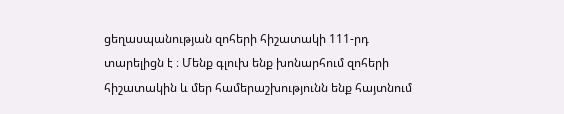ցեղասպանության զոհերի հիշատակի 111-րդ տարելիցն է ։ Մենք գլուխ ենք խոնարհում զոհերի հիշատակին և մեր համերաշխությունն ենք հայտնում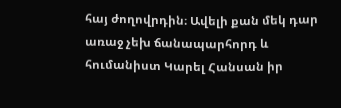հայ ժողովրդին։ Ավելի քան մեկ դար առաջ չեխ ճանապարհորդ և հումանիստ Կարել Հանսան իր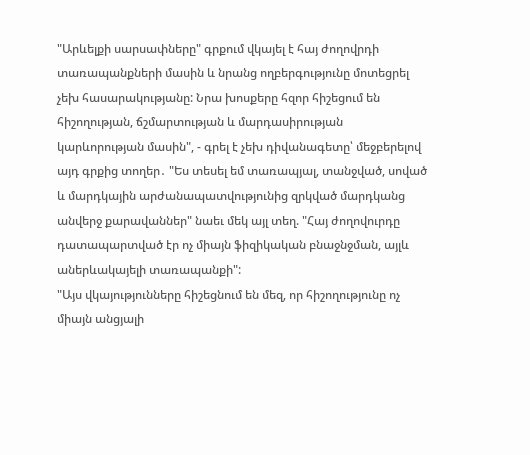"Արևելքի սարսափները" գրքում վկայել է հայ ժողովրդի տառապանքների մասին և նրանց ողբերգությունը մոտեցրել չեխ հասարակությանը: Նրա խոսքերը հզոր հիշեցում են հիշողության, ճշմարտության և մարդասիրության կարևորության մասին", - գրել է չեխ դիվանագետը՝ մեջբերելով այդ գրքից տողեր․ "Ես տեսել եմ տառապյալ, տանջված, սոված և մարդկային արժանապատվությունից զրկված մարդկանց անվերջ քարավաններ" նաեւ մեկ այլ տեղ. "Հայ ժողովուրդը դատապարտված էր ոչ միայն ֆիզիկական բնաջնջման, այլև աներևակայելի տառապանքի":
"Այս վկայությունները հիշեցնում են մեզ, որ հիշողությունը ոչ միայն անցյալի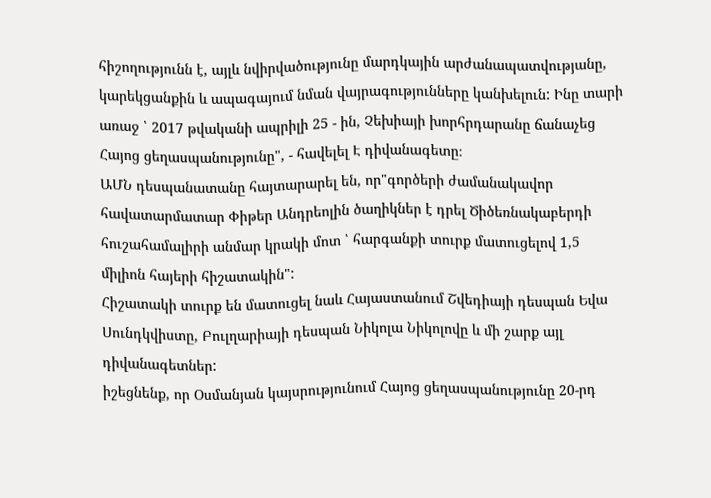հիշողությունն է, այլև նվիրվածությունը մարդկային արժանապատվությանը, կարեկցանքին և ապագայում նման վայրագությունները կանխելուն: Ինը տարի առաջ ՝ 2017 թվականի ապրիլի 25 - ին, Չեխիայի խորհրդարանը ճանաչեց Հայոց ցեղասպանությունը", - հավելել Է դիվանագետը։
ԱՄՆ դեսպանատանը հայտարարել են, որ"գործերի ժամանակավոր հավատարմատար Փիթեր Անդրեոլին ծաղիկներ է դրել Ծիծեռնակաբերդի հուշահամալիրի անմար կրակի մոտ ՝ հարգանքի տուրք մատուցելով 1,5 միլիոն հայերի հիշատակին":
Հիշատակի տուրք են մատուցել նաև Հայաստանում Շվեդիայի դեսպան Եվա Սունդկվիստը, Բուլղարիայի դեսպան Նիկոլա Նիկոլովը և մի շարք այլ դիվանագետներ:
իշեցնենք, որ Օսմանյան կայսրությունում Հայոց ցեղասպանությունը 20-րդ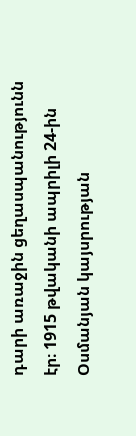դարի առաջին ցեղասպանությունն էր։ 1915 թվականի ապրիլի 24-ին Օսմանյան կայսրության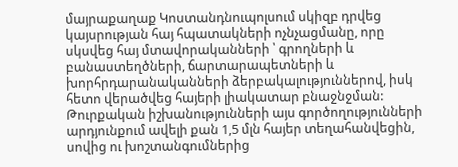մայրաքաղաք Կոստանդնուպոլսում սկիզբ դրվեց կայսրության հայ հպատակների ոչնչացմանը, որը սկսվեց հայ մտավորականների ՝ գրողների և բանաստեղծների, ճարտարապետների և խորհրդարանականների ձերբակալություններով, իսկ հետո վերածվեց հայերի լիակատար բնաջնջման: Թուրքական իշխանությունների այս գործողությունների արդյունքում ավելի քան 1,5 մլն հայեր տեղահանվեցին, սովից ու խոշտանգումներից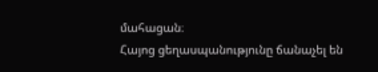մահացան։
Հայոց ցեղասպանությունը ճանաչել են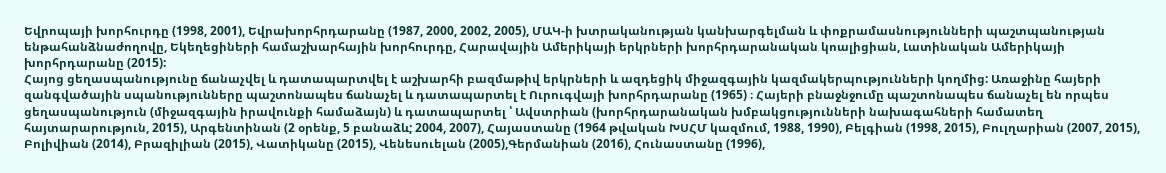Եվրոպայի խորհուրդը (1998, 2001), Եվրախորհրդարանը (1987, 2000, 2002, 2005), ՄԱԿ-ի խտրականության կանխարգելման և փոքրամասնությունների պաշտպանության ենթահանձնաժողովը, Եկեղեցիների համաշխարհային խորհուրդը, Հարավային Ամերիկայի երկրների խորհրդարանական կոալիցիան, Լատինական Ամերիկայի խորհրդարանը (2015):
Հայոց ցեղասպանությունը ճանաչվել և դատապարտվել է աշխարհի բազմաթիվ երկրների և ազդեցիկ միջազգային կազմակերպությունների կողմից: Առաջինը հայերի զանգվածային սպանությունները պաշտոնապես ճանաչել և դատապարտել է Ուրուգվայի խորհրդարանը (1965) ։ Հայերի բնաջնջումը պաշտոնապես ճանաչել են որպես ցեղասպանություն (միջազգային իրավունքի համաձայն) և դատապարտել ՝ Ավստրիան (խորհրդարանական խմբակցությունների նախագահների համատեղ հայտարարություն, 2015), Արգենտինան (2 օրենք, 5 բանաձև; 2004, 2007), Հայաստանը (1964 թվական ԽՍՀՄ կազմում, 1988, 1990), Բելգիան (1998, 2015), Բուլղարիան (2007, 2015), Բոլիվիան (2014), Բրազիլիան (2015), Վատիկանը (2015), Վենեսուելան (2005),Գերմանիան (2016), Հունաստանը (1996),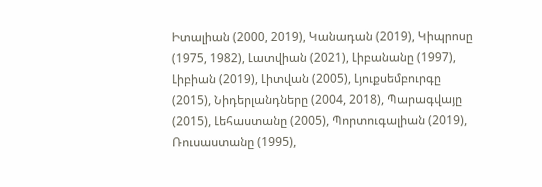Իտալիան (2000, 2019), Կանադան (2019), Կիպրոսը (1975, 1982), Լատվիան (2021), Լիբանանը (1997), Լիբիան (2019), Լիտվան (2005), Լյուքսեմբուրգը (2015), Նիդերլանդները (2004, 2018), Պարագվայը (2015), Լեհաստանը (2005), Պորտուգալիան (2019), Ռուսաստանը (1995),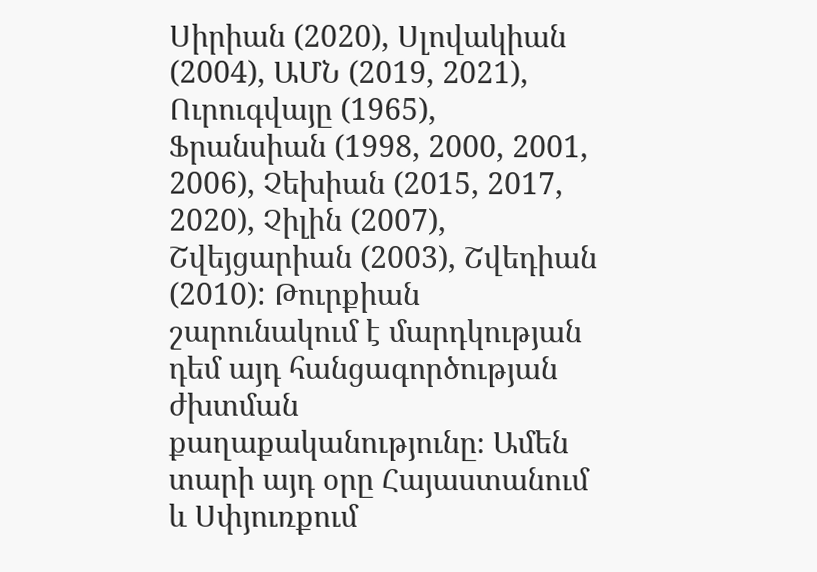Սիրիան (2020), Սլովակիան (2004), ԱՄՆ (2019, 2021), Ուրուգվայը (1965), Ֆրանսիան (1998, 2000, 2001, 2006), Չեխիան (2015, 2017, 2020), Չիլին (2007), Շվեյցարիան (2003), Շվեդիան (2010): Թուրքիան շարունակում է մարդկության դեմ այդ հանցագործության ժխտման քաղաքականությունը։ Ամեն տարի այդ օրը Հայաստանում և Սփյուռքում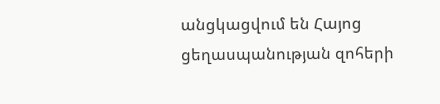անցկացվում են Հայոց ցեղասպանության զոհերի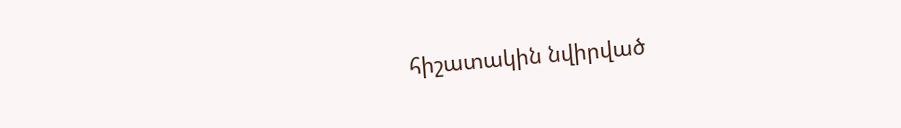հիշատակին նվիրված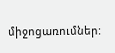միջոցառումներ: